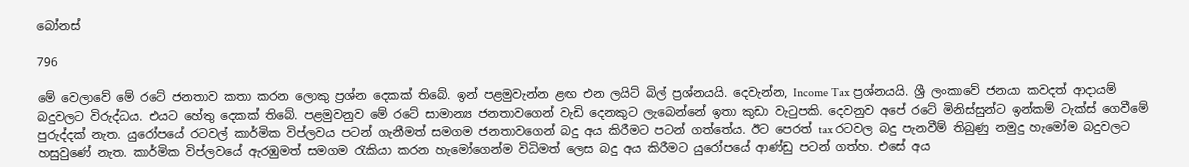බෝනස්

796

මේ වෙලාවේ මේ රටේ ජනතාව කතා කරන ලොකු ප්‍රශ්න දෙකක් තිබේ. ඉන් පළමුවැන්න ළඟ එන ලයිට් බිල් ප්‍රශ්නයයි. දෙවැන්න, Income Tax ප්‍රශ්නයයි. ශ්‍රී ලංකාවේ ජනයා කවදත් ආදායම් බදුවලට විරුද්ධය. එයට හේතු දෙකක් තිබේ. පළමුවනුව මේ රටේ සාමාන්‍ය ජනතාවගෙන් වැඩි දෙනකුට ලැබෙන්නේ ඉතා කුඩා වැටුපකි. දෙවනුව අපේ රටේ මිනිස්සුන්ට ඉන්කම් ටැක්ස් ගෙවීමේ පුරුද්දක් නැත. යුරෝපයේ රටවල් කාර්මික විප්ලවය පටන් ගැනීමත් සමගම ජනතාවගෙන් බදු අය කිරීමට පටන් ගත්තේය. ඊට පෙරත් tax රටවල බදු පැනවීම් තිබුණු නමුදු හැමෝම බදුවලට හසුවුණේ නැත. කාර්මික විප්ලවයේ ඇරඹුමත් සමගම රැකියා කරන හැමෝගෙන්ම විධිමත් ලෙස බදු අය කිරීමට යුරෝපයේ ආණ්ඩු පටන් ගත්හ. එසේ අය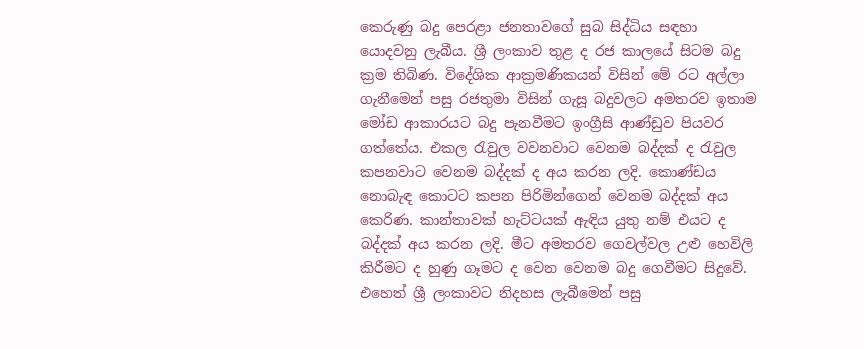කෙරුණු බදු පෙරළා ජනතාවගේ සුබ සිද්ධිය සඳහා යොදවනු ලැබීය. ශ්‍රී ලංකාව තුළ ද රජ කාලයේ සිටම බදු ක්‍රම තිබිණ. විදේශික ආක්‍රමණිකයන් විසින් මේ රට අල්ලා ගැනීමෙන් පසු රජතුමා විසින් ගැසූ බදුවලට අමතරව ඉතාම මෝඩ ආකාරයට බදු පැනවීමට ඉංග්‍රීසි ආණ්ඩුව පියවර ගත්තේය. එකල රැවුල වවනවාට වෙනම බද්දක් ද රැවුල කපනවාට වෙනම බද්දක් ද අය කරන ලදි. කොණ්ඩය නොබැඳ කොටට කපන පිරිමින්ගෙන් වෙනම බද්දක් අය කෙරිණ. කාන්තාවක් හැට්ටයක් ඇඳිය යුතු නම් එයට ද බද්දක් අය කරන ලදි. මීට අමතරව ගෙවල්වල උළු හෙවිලි කිරීමට ද හුණු ගෑමට ද වෙන වෙනම බදු ගෙවීමට සිදුවේ. එහෙත් ශ්‍රී ලංකාවට නිදහස ලැබීමෙන් පසු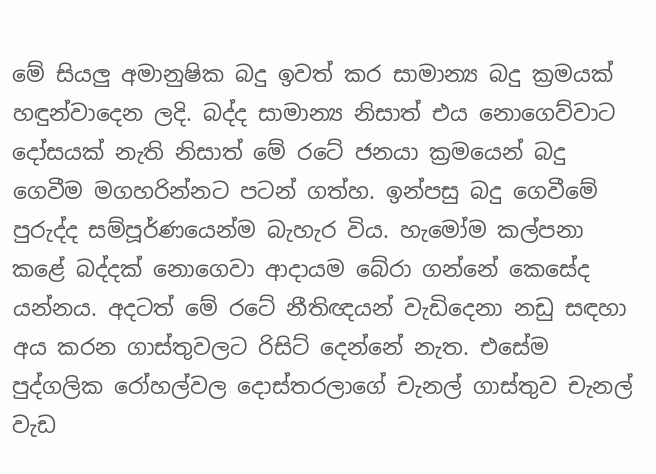මේ සියලු අමානුෂික බදු ඉවත් කර සාමාන්‍ය බදු ක්‍රමයක් හඳුන්වාදෙන ලදි. බද්ද සාමාන්‍ය නිසාත් එය නොගෙව්වාට දෝසයක් නැති නිසාත් මේ රටේ ජනයා ක්‍රමයෙන් බදු ගෙවීම මගහරින්නට පටන් ගත්හ. ඉන්පසු බදු ගෙවීමේ පුරුද්ද සම්පූර්ණයෙන්ම බැහැර විය. හැමෝම කල්පනා කළේ බද්දක් නොගෙවා ආදායම බේරා ගන්නේ කෙසේද යන්නය. අදටත් මේ රටේ නීතිඥයන් වැඩිදෙනා නඩු සඳහා අය කරන ගාස්තුවලට රිසිට් දෙන්නේ නැත. එසේම පුද්ගලික රෝහල්වල දොස්තරලාගේ චැනල් ගාස්තුව චැනල් වැඩ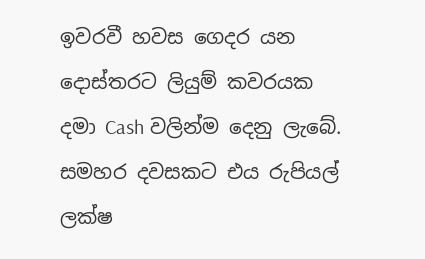ඉවරවී හවස ගෙදර යන දොස්තරට ලියුම් කවරයක දමා Cash වලින්ම දෙනු ලැබේ. සමහර දවසකට එය රුපියල් ලක්ෂ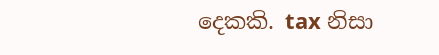දෙකකි. tax නිසා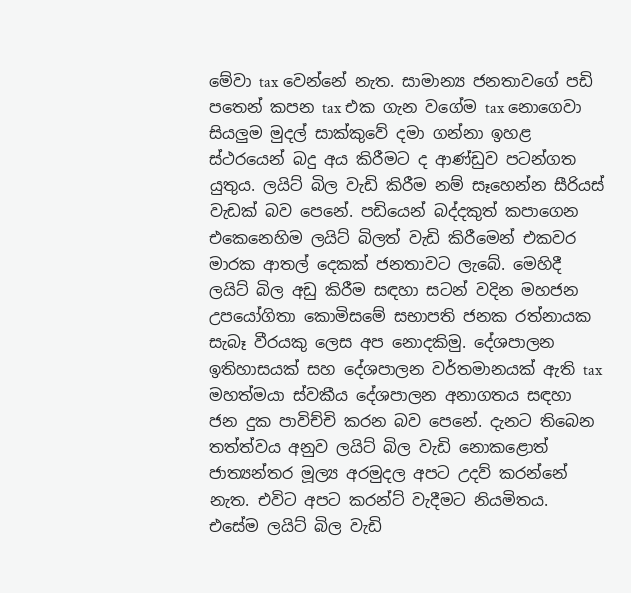මේවා tax වෙන්නේ නැත. සාමාන්‍ය ජනතාවගේ පඩි පතෙන් කපන tax එක ගැන වගේම tax නොගෙවා සියලුම මුදල් සාක්කුවේ දමා ගන්නා ඉහළ ස්ථරයෙන් බදු අය කිරීමට ද ආණ්ඩුව පටන්ගත යුතුය. ලයිට් බිල වැඩි කිරීම නම් සෑහෙන්න සීරියස් වැඩක් බව පෙනේ. පඩියෙන් බද්දකුත් කපාගෙන එකෙනෙහිම ලයිට් බිලත් වැඩි කිරීමෙන් එකවර මාරක ආතල් දෙකක් ජනතාවට ලැබේ. මෙහිදී ලයිට් බිල අඩු කිරීම සඳහා සටන් වදින මහජන උපයෝගිතා කොමිසමේ සභාපති ජනක රත්නායක සැබෑ වීරයකු ලෙස අප නොදකිමු. දේශපාලන ඉතිහාසයක් සහ දේශපාලන වර්තමානයක් ඇති tax මහත්මයා ස්වකීය දේශපාලන අනාගතය සඳහා ජන දුක පාවිච්චි කරන බව පෙනේ. දැනට තිබෙන තත්ත්වය අනුව ලයිට් බිල වැඩි නොකළොත් ජාත්‍යන්තර මූල්‍ය අරමුදල අපට උදව් කරන්නේ නැත. එවිට අපට කරන්ට් වැදීමට නියමිතය. එසේම ලයිට් බිල වැඩි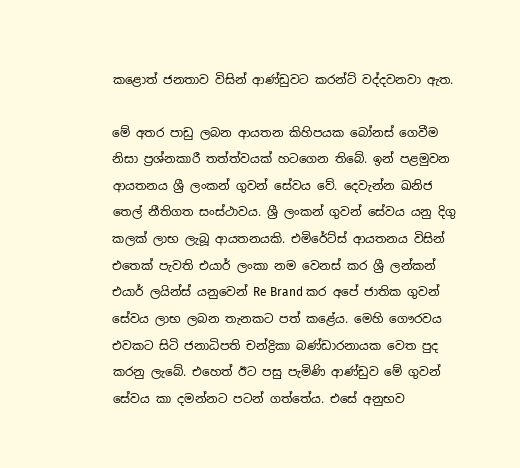කළොත් ජනතාව විසින් ආණ්ඩුවට කරන්ට් වද්දවනවා ඇත.

මේ අතර පාඩු ලබන ආයතන කිහිපයක බෝනස් ගෙවීම නිසා ප්‍රශ්නකාරී තත්ත්වයක් හටගෙන තිබේ. ඉන් පළමුවන ආයතනය ශ්‍රී ලංකන් ගුවන් සේවය වේ. දෙවැන්න ඛනිජ තෙල් නීතිගත සංස්ථාවය. ශ්‍රී ලංකන් ගුවන් සේවය යනු දිගු කලක් ලාභ ලැබූ ආයතනයකි. එමිරේට්ස් ආයතනය විසින් එතෙක් පැවති එයාර් ලංකා නම වෙනස් කර ශ්‍රී ලන්කන් එයාර් ලයින්ස් යනුවෙන් Re Brand කර අපේ ජාතික ගුවන් සේවය ලාභ ලබන තැනකට පත් කළේය. මෙහි ගෞරවය එවකට සිටි ජනාධිපති චන්ද්‍රිකා බණ්ඩාරනායක වෙත පුද කරනු ලැබේ. එහෙත් ඊට පසු පැමිණි ආණ්ඩුව මේ ගුවන් සේවය කා දමන්නට පටන් ගත්තේය. එසේ අනුභව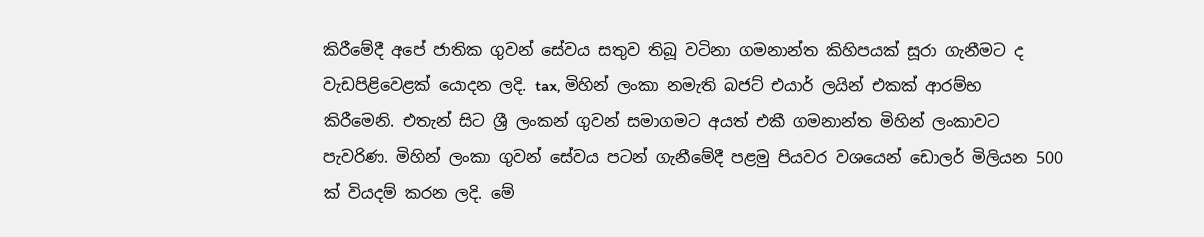කිරීමේදී අපේ ජාතික ගුවන් සේවය සතුව තිබූ වටිනා ගමනාන්ත කිහිපයක් සූරා ගැනීමට ද වැඩපිළිවෙළක් යොදන ලදි. tax, මිහින් ලංකා නමැති බජට් එයාර් ලයින් එකක් ආරම්භ කිරීමෙනි. එතැන් සිට ශ්‍රී ලංකන් ගුවන් සමාගමට අයත් එකී ගමනාන්ත මිහින් ලංකාවට පැවරිණ. මිහින් ලංකා ගුවන් සේවය පටන් ගැනීමේදී පළමු පියවර වශයෙන් ඩොලර් මිලියන 500 ක් වියදම් කරන ලදි. මේ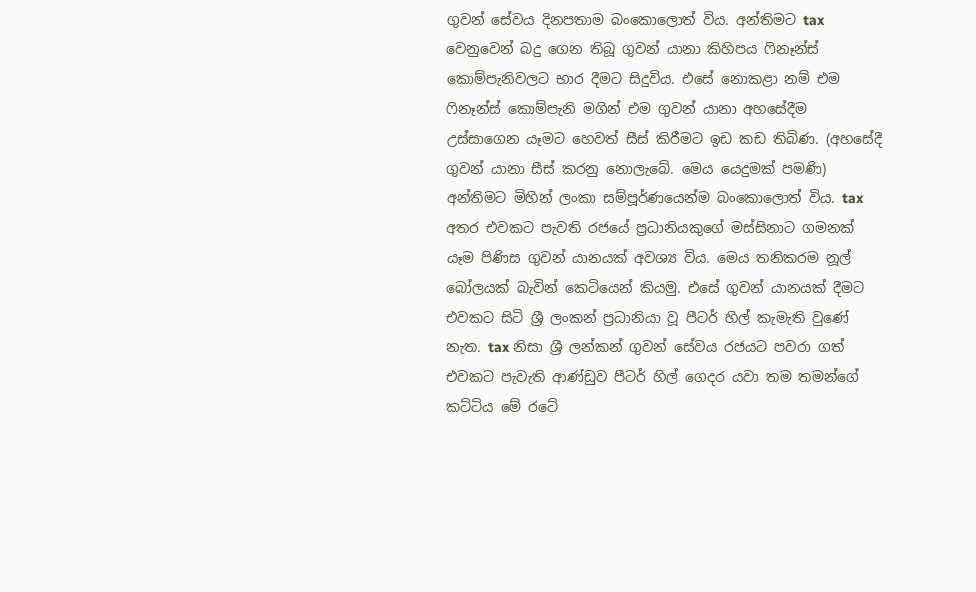ගුවන් සේවය දිනපතාම බංකොලොත් විය. අන්තිමට tax වෙනුවෙන් බදු ගෙන තිබූ ගුවන් යානා කිහිපය ෆිනෑන්ස් කොම්පැනිවලට භාර දීමට සිදුවිය. එසේ නොකළා නම් එම ෆිනෑන්ස් කොම්පැනි මගින් එම ගුවන් යානා අහසේදීම උස්සාගෙන යෑමට හෙවත් සීස් කිරීමට ඉඩ කඩ තිබිණ. (අහසේදී ගුවන් යානා සීස් කරනු නොලැබේ. මෙය යෙදුමක් පමණි) අන්තිමට මිහින් ලංකා සම්පූර්ණයෙන්ම බංකොලොත් විය. tax අතර එවකට පැවති රජයේ ප්‍රධානියකුගේ මස්සිනාට ගමනක් යෑම පිණිස ගුවන් යානයක් අවශ්‍ය විය. මෙය තනිකරම නූල් බෝලයක් බැවින් කෙටියෙන් කියමු. එසේ ගුවන් යානයක් දීමට එවකට සිටි ශ්‍රී ලංකන් ප්‍රධානියා වූ පීටර් හිල් කැමැති වුණේ නැත. tax නිසා ශ්‍රී ලන්කන් ගුවන් සේවය රජයට පවරා ගත් එවකට පැවැති ආණ්ඩුව පීටර් හිල් ගෙදර යවා තම තමන්ගේ කට්ටිය මේ රටේ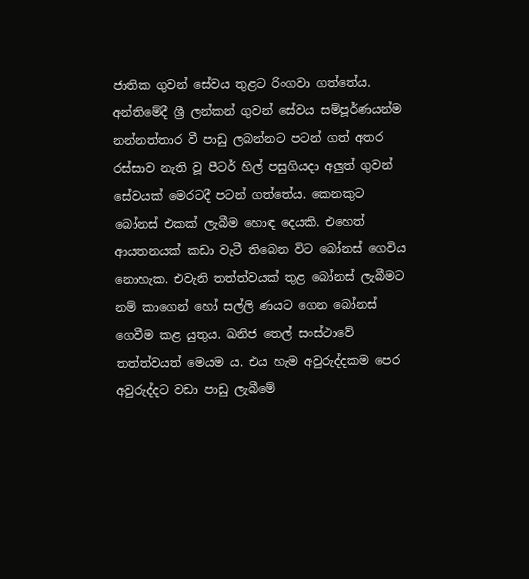ජාතික ගුවන් සේවය තුළට රිංගවා ගත්තේය. අන්තිමේදී ශ්‍රී ලන්කන් ගුවන් සේවය සම්පූර්ණයන්ම නන්නත්තාර වී පාඩු ලබන්නට පටන් ගත් අතර රස්සාව නැති වූ පීටර් හිල් පසුගියදා අලුත් ගුවන් සේවයක් මෙරටදී පටන් ගත්තේය. කෙනකුට බෝනස් එකක් ලැබීම හොඳ දෙයකි. එහෙත් ආයතනයක් කඩා වැටී තිබෙන විට බෝනස් ගෙවිය නොහැක. එවැනි තත්ත්වයක් තුළ බෝනස් ලැබීමට නම් කාගෙන් හෝ සල්ලි ණයට ගෙන බෝනස් ගෙවීම කළ යුතුය. ඛනිජ තෙල් සංස්ථාවේ තත්ත්වයත් මෙයම ය. එය හැම අවුරුද්දකම පෙර අවුරුද්දට වඩා පාඩු ලැබීමේ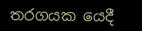තරගයක යෙදී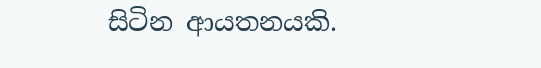සිටින ආයතනයකි.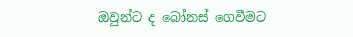ඔවුන්ට ද බෝනස් ගෙවීමට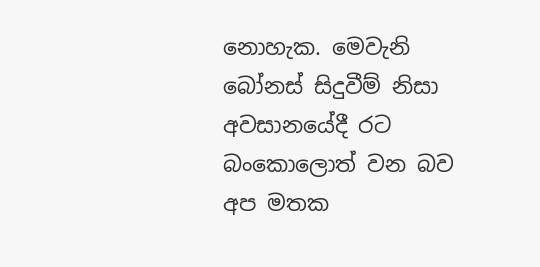නොහැක. මෙවැනි බෝනස් සිදුවීම් නිසා අවසානයේදී රට බංකොලොත් වන බව අප මතක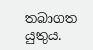තබාගත යුතුය.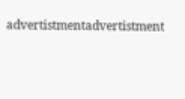advertistmentadvertistment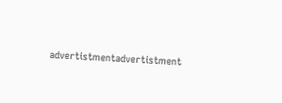advertistmentadvertistment